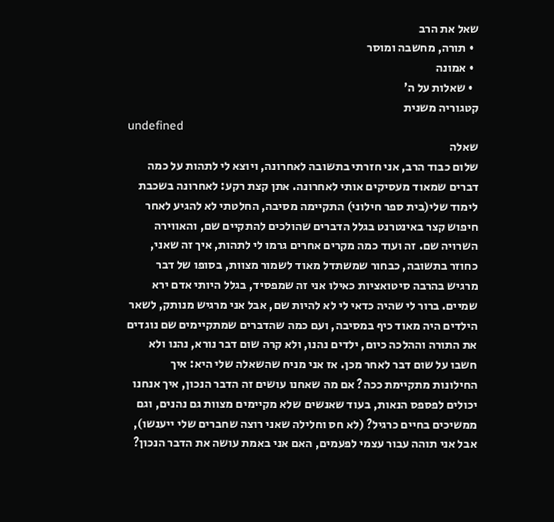שאל את הרב
  • תורה, מחשבה ומוסר
  • אמונה
  • שאלות על ה'
קטגוריה משנית
undefined
שאלה
שלום כבוד הרב, אני חזרתי בתשובה לאחרונה, ויוצא לי לתהות על כמה דברים שמאוד מעסיקים אותי לאחרונה. אתן קצת רקע: לאחרונה בשכבת לימוד שלי(בית ספר חילוני) התקיימה מסיבה, החלטתי לא להגיע לאחר חיפוש קצר באינטרנט בגלל הדברים שהולכים להתקיים שם, והאווירה השרויה שם. זה ועוד כמה מקרים אחרים גרמו לי לתהות, איך זה שאני, כחוזר בתשובה, כבחור שמשתדל מאוד לשמור מצוות, בסופו של דבר מרגיש בהרבה סיטואציות כאילו אני זה שמפסיד, בגלל היותי אדם ירא שמיים. ברור לי שהיה כדאי לי לא להיות שם, אבל אני מרגיש מנותק, לשאר הילדים היה מאוד כיף במסיבה, ועם כמה שהדברים שמתקיימים שם נוגדים את התורה וההלכה כיום, ילדים נהנו, ולא קרה שום דבר נורא, נהנו ולא חשבו על שום דבר לאחר מכן. אז אני מניח שהשאלה שלי היא: איך החילונות מתקיימת ככה? אם מה שאחנו עושים זה הדבר הנכון, איך אנחנו יכולים לפספס הנאות, בעוד שאנשים שלא מקיימים מצוות גם נהנים, וגם ממשיכים בחיים כרגיל? (לא חס וחלילה שאני רוצה שחברים שלי ייענשו), אבל אני תוהה עבור עצמי לפעמים, האם אני באמת עושה את הדבר הנכון?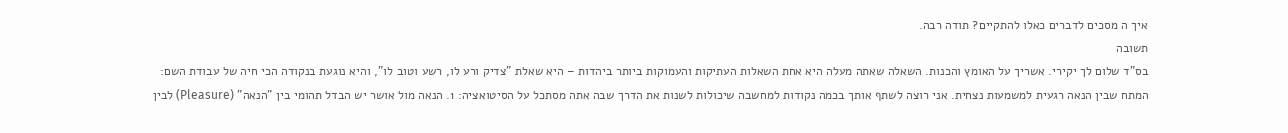איך ה מסכים לדברים כאלו להתקיים? תודה רבה.
תשובה
בס"ד שלום לך יקירי. אשריך על האומץ והכנות. השאלה שאתה מעלה היא אחת השאלות העתיקות והעמוקות ביותר ביהדות – היא שאלת "צדיק ורע לו, רשע וטוב לו", והיא נוגעת בנקודה הכי חיה של עבודת השם: המתח שבין הנאה רגעית למשמעות נצחית. אני רוצה לשתף אותך בכמה נקודות למחשבה שיכולות לשנות את הדרך שבה אתה מסתכל על הסיטואציה: 1. הנאה מול אושר יש הבדל תהומי בין "הנאה" (Pleasure) לבין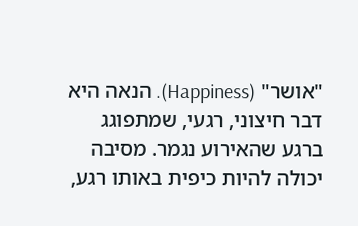"אושר" (Happiness). הנאה היא דבר חיצוני, רגעי, שמתפוגג ברגע שהאירוע נגמר. מסיבה יכולה להיות כיפית באותו רגע,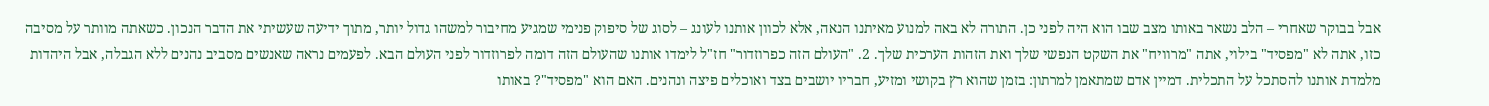אבל בבוקר שאחרי – הלב נשאר באותו מצב שבו הוא היה לפני כן. התורה לא באה למנוע מאיתנו הנאה, אלא לכוון אותנו לעונג – לסוג של סיפוק פנימי שמגיע מחיבור למשהו גדול יותר, מתוך ידיעה שעשיתי את הדבר הנכון. כשאתה מוותר על מסיבה כזו, אתה לא "מפסיד" בילוי, אתה "מרוויח" את השקט הנפשי שלך ואת הזהות הערכית שלך. 2. "העולם הזה כפרוזדור" חז"ל לימדו אותנו שהעולם הזה דומה לפרוזדור לפני העולם הבא. לפעמים נראה שאנשים מסביב נהנים ללא הגבלה, אבל היהדות מלמדת אותנו להסתכל על התכלית. דמיין אדם שמתאמן למרתון: בזמן שהוא רץ בקושי ומזיע, חבריו יושבים בצד ואוכלים פיצה ונהנים. האם הוא "מפסיד"? באותו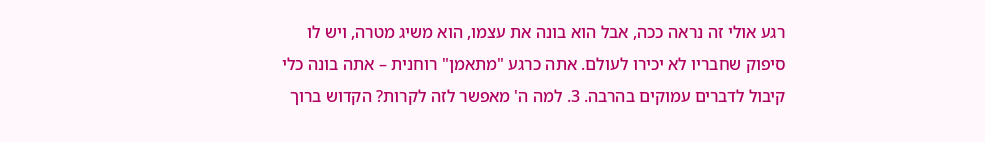רגע אולי זה נראה ככה, אבל הוא בונה את עצמו, הוא משיג מטרה, ויש לו סיפוק שחבריו לא יכירו לעולם. אתה כרגע "מתאמן" רוחנית – אתה בונה כלי קיבול לדברים עמוקים בהרבה. 3. למה ה' מאפשר לזה לקרות? הקדוש ברוך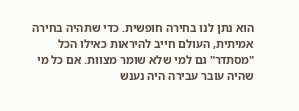הוא נתן לנו בחירה חופשית. כדי שתהיה בחירה אמיתית, העולם חייב להיראות כאילו הכל "מסתדר" גם למי שלא שומר מצוות. אם כל מי שהיה עובר עבירה היה נענש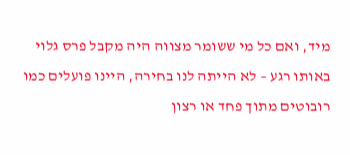מיד, ואם כל מי ששומר מצווה היה מקבל פרס גלוי באותו רגע – לא הייתה לנו בחירה, היינו פועלים כמו רובוטים מתוך פחד או רצון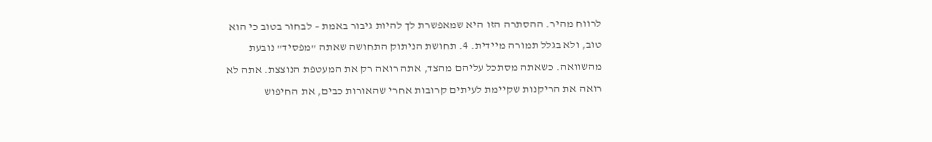לרווח מהיר. ההסתרה הזו היא שמאפשרת לך להיות גיבור באמת – לבחור בטוב כי הוא טוב, ולא בגלל תמורה מיידית. 4. תחושת הניתוק התחושה שאתה "מפסיד" נובעת מהשוואה. כשאתה מסתכל עליהם מהצד, אתה רואה רק את המעטפת הנוצצת. אתה לא רואה את הריקנות שקיימת לעיתים קרובות אחרי שהאורות כבים, את החיפוש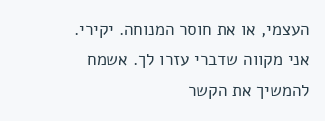העצמי, או את חוסר המנוחה. יקירי. אני מקווה שדברי עזרו לך. אשמח להמשיך את הקשר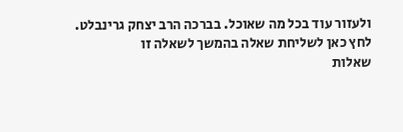ולעזור עוד בכל מה שאוכל. בברכה הרב יצחק גרינבלט.
לחץ כאן לשליחת שאלה בהמשך לשאלה זו
שאלות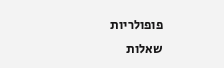פופולריות
שאלות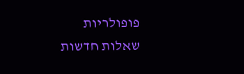פופולריות
שאלות חדשות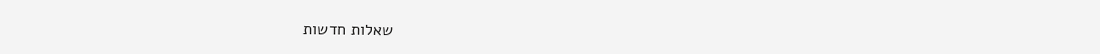שאלות חדשות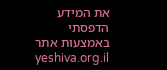את המידע הדפסתי באמצעות אתר yeshiva.org.il